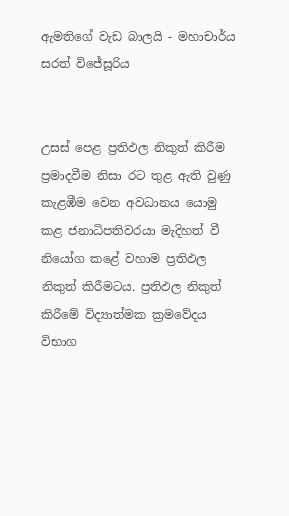ඇමතිගේ වැඩ බාලයි - මහාචාර්ය සරත් විජේසූරිය


උසස් පෙළ ප්‍රතිඵල නිකුත් කිරීම ප්‍රමාදවීම නිසා රට තුළ ඇති වුණු කැළඹීම වෙන අවධානය යොමු කළ ජනාධිපතිවරයා මැදිහත් වී නියෝග කළේ වහාම ප්‍රතිඵල නිකුත් කිරීමටය. ප්‍රතිඵල නිකුත් කිරීමේ විද්‍යාත්මක ක්‍රමවේදය විභාග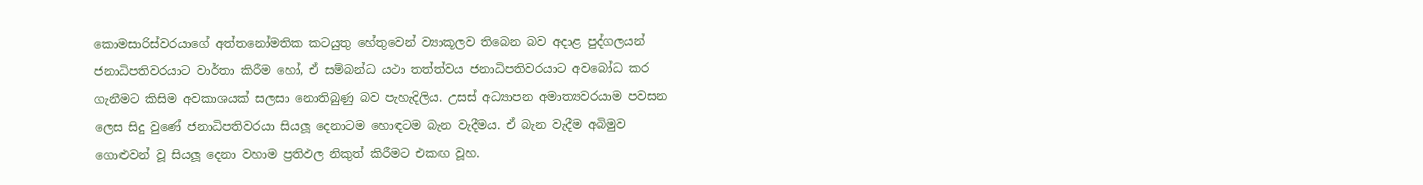කොමසාරිස්වරයාගේ අත්තනෝමතික කටයුතු හේතුවෙන් ව්‍යාකූලව තිබෙන බව අදාළ පුද්ගලයන් ජනාධිපතිවරයාට වාර්තා කිරීම හෝ, ඒ සම්බන්ධ යථා තත්ත්වය ජනාධිපතිවරයාට අවබෝධ කර ගැනීමට කිසිම අවකාශයක් සලසා නොතිබුණු බව පැහැදිලිය. උසස් අධ්‍යාපන අමාත්‍යවරයාම පවසන ලෙස සිදු වුණේ ජනාධිපතිවරයා සියලූ දෙනාටම හොඳටම බැන වැදීමය. ඒ බැන වැදීම අබිමුව ගොළුවන් වූ සියලූ දෙනා වහාම ප්‍රතිඵල නිකුත් කිරීමට එකඟ වූහ.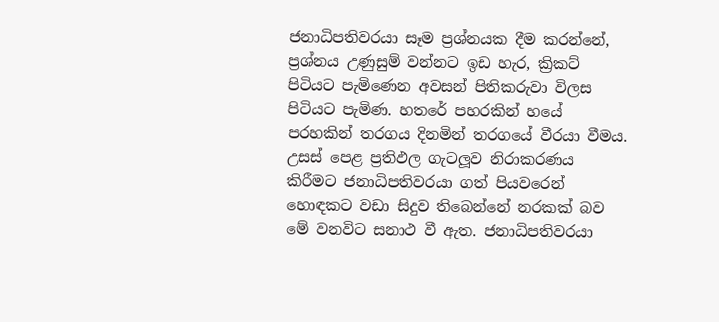ජනාධිපතිවරයා සෑම ප්‍රශ්නයක දීම කරන්නේ, ප්‍රශ්නය උණුසුම් වන්නට ඉඩ හැර, ක්‍රිකට් පිටියට පැමිණෙන අවසන් පිතිකරුවා විලස පිටියට පැමිණ. හතරේ පහරකින් හයේ පරහකින් තරගය දිනමින් තරගයේ වීරයා වීමය. උසස් පෙළ ප්‍රතිඵල ගැටලූව නිරාකරණය කිරීමට ජනාධිපතිවරයා ගත් පියවරෙන් හොඳකට වඩා සිදුව තිබෙන්නේ නරකක් බව මේ වනවිට සනාථ වී ඇත. ජනාධිපතිවරයා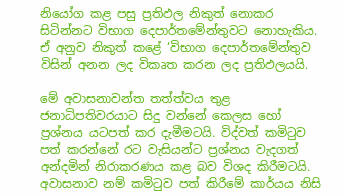නියෝග කළ පසු ප්‍රතිඵල නිකුත් නොකර සිටින්නට විභාග දෙපාර්තමේන්තුවට නොහැකිය. ඒ අනුව නිකුත් කළේ ‘විභාග දෙපාර්තමේන්තුව විසින් අනන ලද විකෘත කරන ලද ප්‍රතිඵලයයි.

මේ අවාසනාවන්ත තත්ත්වය තුළ  ජනාධිපතිවරයාට සිදු වන්නේ කෙලස හෝ ප්‍රශ්නය යටපත් කර දැමීමටයි. විද්වත් කමිටුව පත් කරන්නේ රට වැසියන්ට ප්‍රශ්නය වැදගත් අන්දමින් නිරාකරණය කළ බව විශද කිරීමටයි. අවාසනාව නම් කමිටුව පත් කිරීමේ කාර්යය නිසි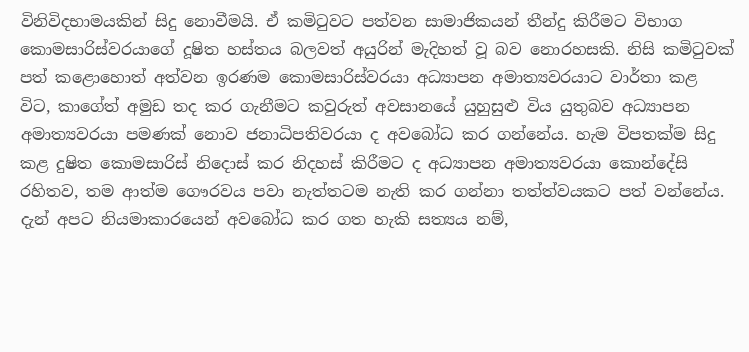විනිවිදභාමයකින් සිදු නොවීමයි. ඒ කමිටුවට පත්වන සාමාජිකයන් තීන්දු කිරීමට විභාග කොමසාරිස්වරයාගේ දූෂිත හස්තය බලවත් අයුරින් මැදිහත් වූ බව නොරහසකි. නිසි කමිටුවක් පත් කළොහොත් අත්වන ඉරණම කොමසාරිස්වරයා අධ්‍යාපන අමාත්‍යවරයාට වාර්තා කළ විට, කාගේත් අමුඩ තද කර ගැනීමට කවුරුත් අවසානයේ යුහුසුළු විය යුතුබව අධ්‍යාපන අමාත්‍යවරයා පමණක් නොව ජනාධිපතිවරයා ද අවබෝධ කර ගන්නේය. හැම විපතක්ම සිදු කළ දුෂිත කොමසාරිස් නිදොස් කර නිදහස් කිරීමට ද අධ්‍යාපන අමාත්‍යවරයා කොන්දේසි රහිතව, තම ආත්ම ගෞරවය පවා නැත්තටම නැති කර ගන්නා තත්ත්වයකට පත් වන්නේය. දැන් අපට නියමාකාරයෙන් අවබෝධ කර ගත හැකි සත්‍යය නම්,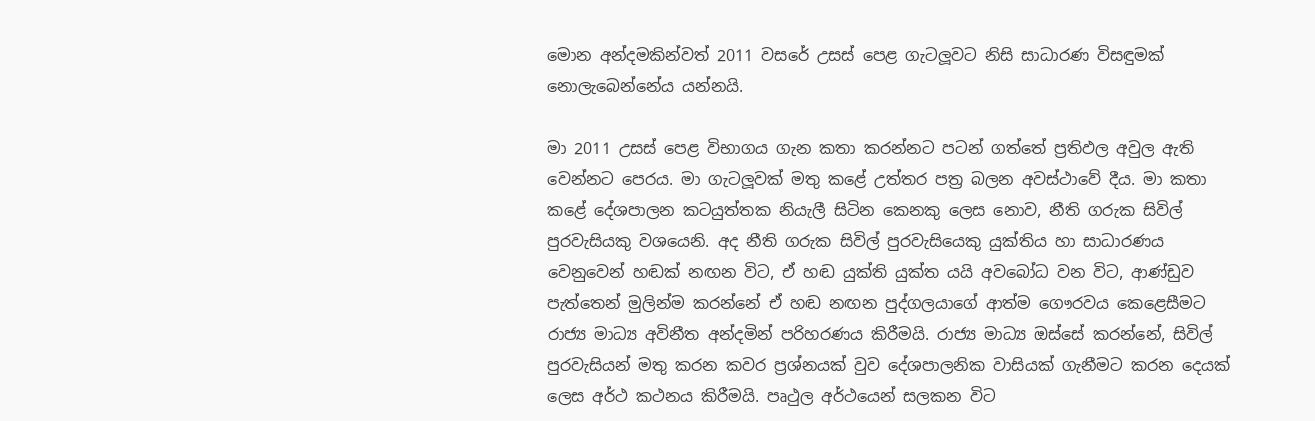මොන අන්දමකින්වත් 2011 වසරේ උසස් පෙළ ගැටලූවට නිසි සාධාරණ විසඳුමක් නොලැබෙන්නේය යන්නයි.

මා 2011 උසස් පෙළ විභාගය ගැන කතා කරන්නට පටන් ගත්තේ ප්‍රතිඵල අවුල ඇති වෙන්නට පෙරය. මා ගැටලූවක් මතු කළේ උත්තර පත්‍ර බලන අවස්ථාවේ දීය. මා කතා කළේ දේශපාලන කටයුත්තක නියැලී සිටින කෙනකු ලෙස නොව, නීති ගරුක සිවිල් පුරවැසියකු වශයෙනි. අද නීති ගරුක සිවිල් පුරවැසියෙකු යුක්තිය හා සාධාරණය වෙනුවෙන් හඬක් නඟන විට, ඒ හඬ යුක්ති යුක්ත යයි අවබෝධ වන විට, ආණ්ඩුව පැත්තෙන් මුලින්ම කරන්නේ ඒ හඬ නඟන පුද්ගලයාගේ ආත්ම ගෞරවය කෙළෙසීමට රාජ්‍ය මාධ්‍ය අවිනීත අන්දමින් පරිහරණය කිරීමයි. රාජ්‍ය මාධ්‍ය ඔස්සේ කරන්නේ, සිවිල් පුරවැසියන් මතු කරන කවර ප්‍රශ්නයක් වුව දේශපාලනික වාසියක් ගැනීමට කරන දෙයක් ලෙස අර්ථ කථනය කිරීමයි. පෘථුල අර්ථයෙන් සලකන විට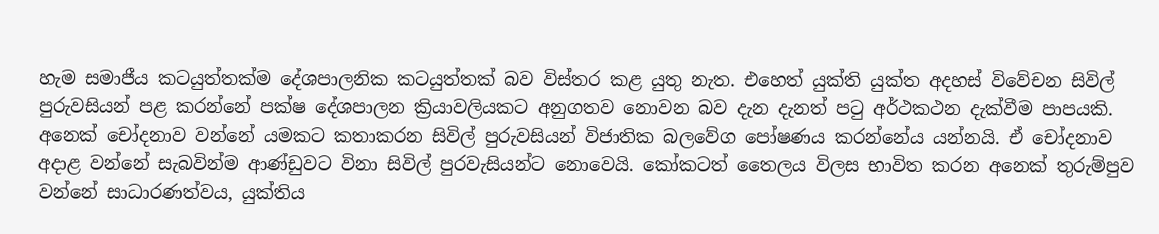හැම සමාජීය කටයුත්තක්ම දේශපාලනික කටයුත්තක් බව විස්තර කළ යුතු නැත. එහෙත් යුක්ති යුක්ත අදහස් විවේචන සිවිල් පුරුවසියන් පළ කරන්නේ පක්ෂ දේශපාලන ක්‍රියාවලියකට අනුගතව නොවන බව දැන දැනත් පටු අර්ථකථන දැක්වීම පාපයකි. අනෙක් චෝදනාව වන්නේ යමකට කතාකරන සිවිල් පුරුවසියන් විජාතික බලවේග පෝෂණය කරන්නේය යන්නයි. ඒ චෝදනාව අදාළ වන්නේ සැබවින්ම ආණ්ඩුවට විනා සිවිල් පුරවැසියන්ට නොවෙයි. කෝකටත් තෛලය විලස භාවිත කරන අනෙක් තුරුම්පුව වන්නේ සාධාරණත්වය, යුක්තිය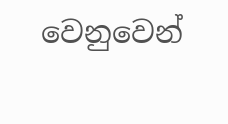වෙනුවෙන්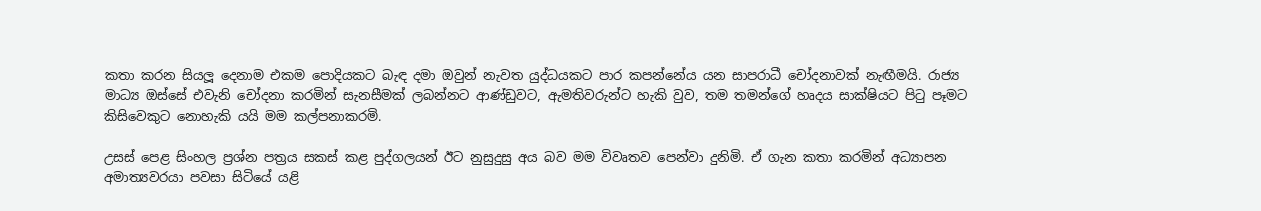කතා කරන සියලූ දෙනාම එකම පොදියකට බැඳ දමා ඔවුන් නැවත යුද්ධයකට පාර කපන්නේය යන සාපරාධී චෝදනාවක් නැඟීමයි. රාජ්‍ය මාධ්‍ය ඔස්සේ එවැනි චෝදනා කරමින් සැනසීමක් ලබන්නට ආණ්ඩුවට, ඇමතිවරුන්ට හැකි වුව, තම තමන්ගේ හෘදය සාක්ෂියට පිටු පෑමට කිසිවෙකුට නොහැකි යයි මම කල්පනාකරමි.

උසස් පෙළ සිංහල ප්‍රශ්න පත්‍රය සකස් කළ පුද්ගලයන් ඊට නුසුදුසු අය බව මම විවෘතව පෙන්වා දුනිමි. ඒ ගැන කතා කරමින් අධ්‍යාපන අමාත්‍යවරයා පවසා සිටියේ යළි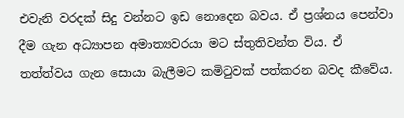එවැනි වරදක් සිදු වන්නට ඉඩ නොදෙන බවය. ඒ ප්‍රශ්නය පෙන්වා දීම ගැන අධ්‍යාපන අමාත්‍යවරයා මට ස්තුතිවන්ත විය. ඒ තත්ත්වය ගැන සොයා බැලීමට කමිටුවක් පත්කරන බවද කීවේය.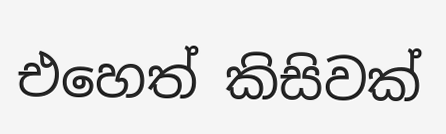එහෙත් කිසිවක්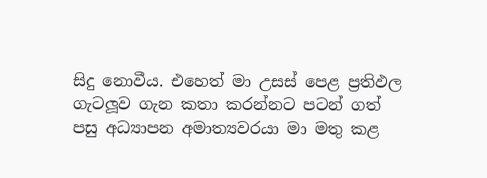සිදු නොවීය. එහෙත් මා උසස් පෙළ ප්‍රතිඵල ගැටලූව ගැන කතා කරන්නට පටන් ගත් පසු අධ්‍යාපන අමාත්‍යවරයා මා මතු කළ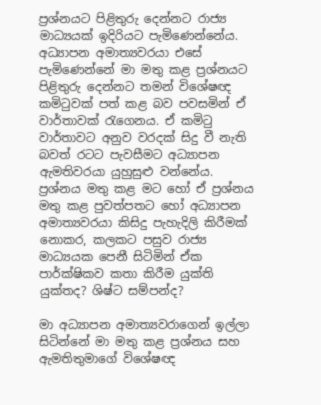ප්‍රශ්නයට පිළිතුරු දෙන්නට රාජ්‍ය මාධ්‍යයක් ඉදිරියට පැමිණෙන්නේය. අධ්‍යාපන අමාත්‍යවරයා එසේ පැමිණෙන්නේ මා මතු කළ ප්‍රශ්නයට පිළිතුරු දෙන්නට තමන් විශේෂඥ කමිටුවක් පත් කළ බව පවසමින් ඒ වාර්තාවක් රැගෙනය. ඒ කමිටු වාර්තාවට අනුව වරදක් සිදු වී නැති බවත් රටට පැවසීමට අධ්‍යාපන ඇමතිවරයා යුහුසුළු වන්නේය. ප්‍රශ්නය මතු කළ මට හෝ ඒ ප්‍රශ්නය මතු කළ පුවත්පතට හෝ අධ්‍යාපන අමාත්‍යවරයා කිසිදු පැහැදිලි කිරීමක් නොකර, කලකට පසුව රාජ්‍ය මාධ්‍යයක පෙනී සිටිමින් ඒක පාර්ක්ෂිකව කතා කිරීම යුක්ති යුක්තද? ශිෂ්ට සම්පන්ද?

මා අධ්‍යාපන අමාත්‍යවරාගෙන් ඉල්ලා සිටින්නේ මා මතු කළ ප්‍රශ්නය සහ ඇමතිතුමාගේ විශේෂඥ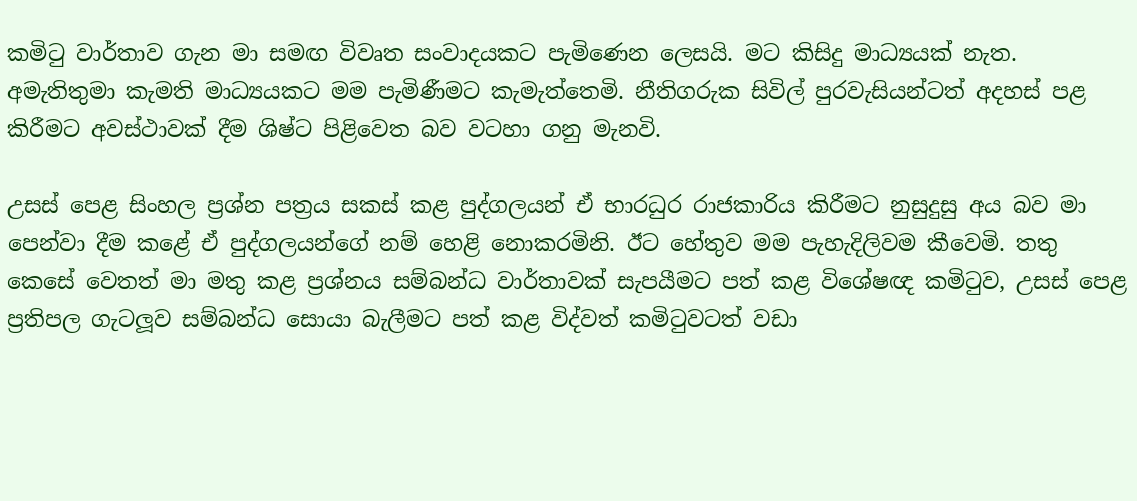කමිටු වාර්තාව ගැන මා සමඟ විවෘත සංවාදයකට පැමිණෙන ලෙසයි. මට කිසිදු මාධ්‍යයක් නැත. අමැතිතුමා කැමති මාධ්‍යයකට මම පැමිණීමට කැමැත්තෙමි. නීතිගරුක සිවිල් පුරවැසියන්ටත් අදහස් පළ කිරීමට අවස්ථාවක් දීම ශිෂ්ට පිළිවෙත බව වටහා ගනු මැනවි.

උසස් පෙළ සිංහල ප්‍රශ්න පත්‍රය සකස් කළ පුද්ගලයන් ඒ භාරධුර රාජකාරිය කිරීමට නුසුදුසු අය බව මා පෙන්වා දීම කළේ ඒ පුද්ගලයන්ගේ නම් හෙළි නොකරමිනි. ඊට හේතුව මම පැහැදිලිවම කීවෙමි. තතු කෙසේ වෙතත් මා මතු කළ ප්‍රශ්නය සම්බන්ධ වාර්තාවක් සැපයීමට පත් කළ විශේෂඥ කමිටුව, උසස් පෙළ ප්‍රතිපල ගැටලූව සම්බන්ධ සොයා බැලීමට පත් කළ විද්වත් කමිටුවටත් වඩා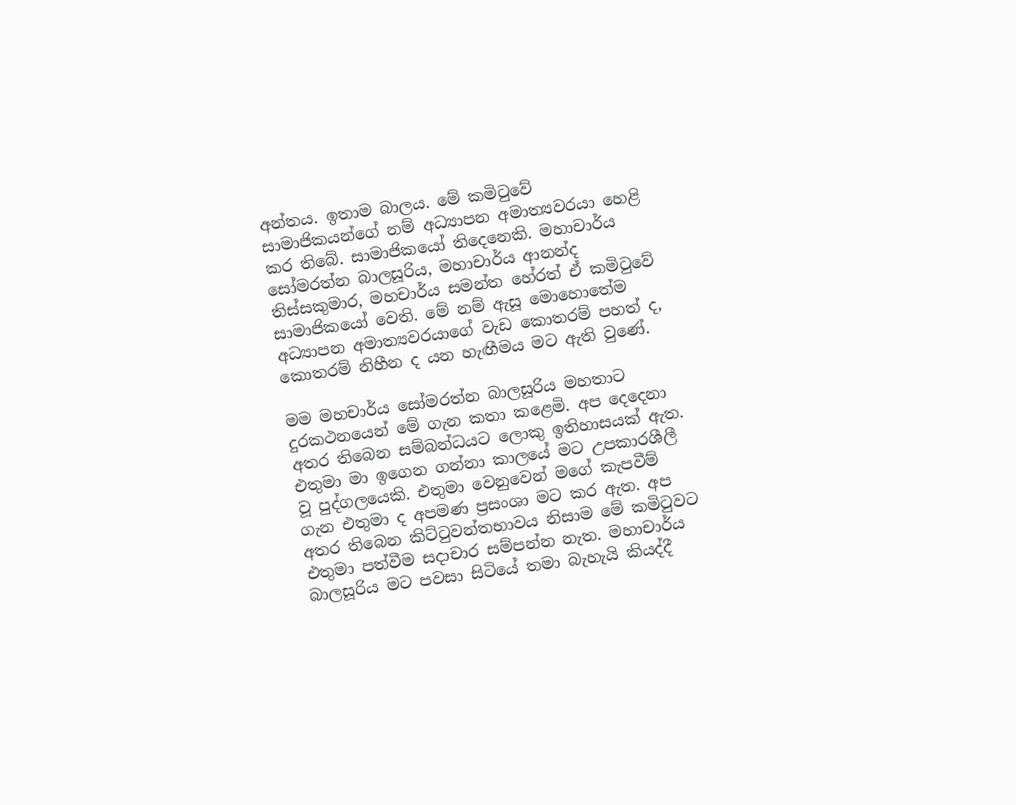අන්තය. ඉතාම බාලය. මේ කමිටුවේ සාමාජිකයන්ගේ නම් අධ්‍යාපන අමාත්‍යවරයා හෙළි කර තිබේ. සාමාජිකයෝ තිදෙනෙකි. මහාචාර්ය සෝමරත්න බාලසූරිය, මහාචාර්ය ආනන්ද තිස්සකුමාර, මහචාර්ය සමන්ත හේරත් ඒ කමිටුවේ සාමාජිකයෝ වෙති. මේ නම් ඇසූ මොහොතේම අධ්‍යාපන අමාත්‍යවරයාගේ වැඩ කොතරම් පහත් ද, කොතරම් නිහීන ද යන හැඟීමය මට ඇති වුණේ.

මම මහචාර්ය සෝමරත්න බාලසූරිය මහතාට දුරකථනයෙන් මේ ගැන කතා කළෙමි. අප දෙදෙනා අතර තිබෙන සම්බන්ධයට ලොකු ඉතිහාසයක් ඇත. එතුමා මා ඉගෙන ගන්නා කාලයේ මට උපකාරශීලී වූ පුද්ගලයෙකි. එතුමා වෙනුවෙන් මගේ කැපවීම් ගැන එතුමා ද අපමණ ප්‍රසංශා මට කර ඇත. අප අතර තිබෙන කිට්ටුවන්තභාවය නිසාම මේ කමිටුවට එතුමා පත්වීම සදාචාර සම්පන්න නැත. මහාචාර්ය බාලසූරිය මට පවසා සිටියේ තමා බැහැයි කියද්දී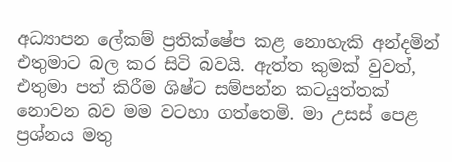අධ්‍යාපන ලේකම් ප්‍රතික්ෂේප කළ නොහැකි අන්දමින් එතුමාට බල කර සිටි බවයි. ඇත්ත කුමක් වුවත්, එතුමා පත් කිරීම ශිෂ්ට සම්පන්න කටයුත්තක් නොවන බව මම වටහා ගත්තෙමි. මා උසස් පෙළ ප්‍රශ්නය මතු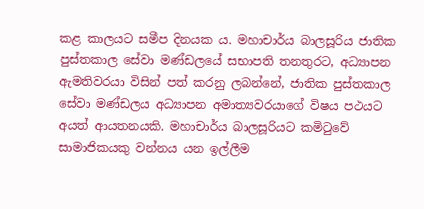කළ කාලයට සමීප දිනයක ය. මහාචාර්ය බාලසූරිය ජාතික පුස්තකාල සේවා මණ්ඩලයේ සභාපති තනතුරට, අධ්‍යාපන ඇමතිවරයා විසින් පත් කරනු ලබන්නේ, ජාතික පුස්තකාල සේවා මණ්ඩලය අධ්‍යාපන අමාත්‍යවරයාගේ විෂය පථයට අයත් ආයතනයකි. මහාචාර්ය බාලසූරියට කමිටුවේ සාමාජිකයකු වන්නය යන ඉල්ලීම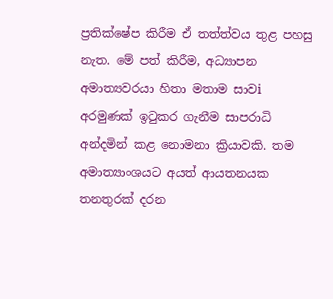ප්‍රතික්ෂේප කිරීම ඒ තත්ත්වය තුළ පහසු නැත. මේ පත් කිරීම, අධ්‍යාපන අමාත්‍යවරයා හිතා මතාම සාවi අරමුණක් ඉටුකර ගැනීම සාපරාධි අන්දමින් කළ නොමනා ක්‍රියාවකි. තම අමාත්‍යාංශයට අයත් ආයතනයක තනතුරක් දරන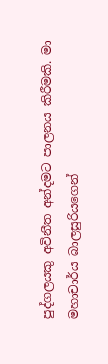පුද්ගලයකු අවිනීත අන්දමට පාලනය කිරීමකි. මා මහාචාර්ය බාලසුරියගෙන්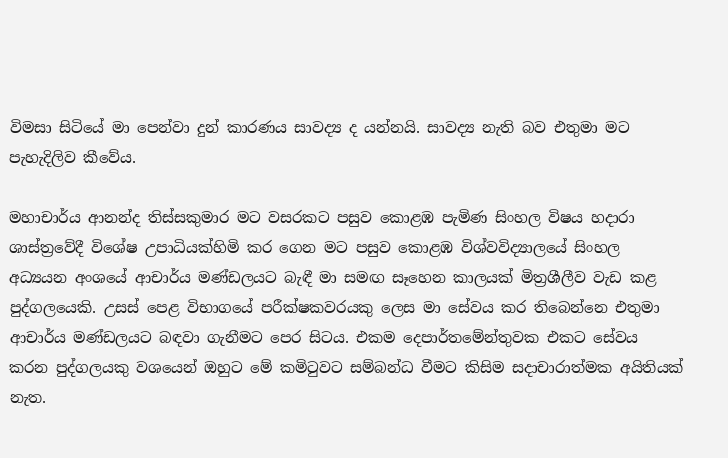විමසා සිටියේ මා පෙන්වා දුන් කාරණය සාවද්‍ය ද යන්නයි. සාවද්‍ය නැති බව එතුමා මට පැහැදිලිව කීවේය.

මහාචාර්ය ආනන්ද තිස්සකුමාර මට වසරකට පසුව කොළඹ පැමිණ සිංහල විෂය හදාරා ශාස්ත්‍රවේදී විශේෂ උපාධියක්හිමි කර ගෙන මට පසුව කොළඹ විශ්වවිද්‍යාලයේ සිංහල අධ්‍යයන අංශයේ ආචාර්ය මණ්ඩලයට බැඳී මා සමඟ සෑහෙන කාලයක් මිත්‍රශීලීව වැඩ කළ පුද්ගලයෙකි. උසස් පෙළ විභාගයේ පරීක්ෂකවරයකු ලෙස මා සේවය කර තිබෙන්නෙ එතුමා ආචාර්ය මණ්ඩලයට බඳවා ගැනීමට පෙර සිටය. එකම දෙපාර්තමේන්තුවක එකට සේවය කරන පුද්ගලයකු වශයෙන් ඔහුට මේ කමිටුවට සම්බන්ධ වීමට කිසිම සදාචාරාත්මක අයිතියක් නැත.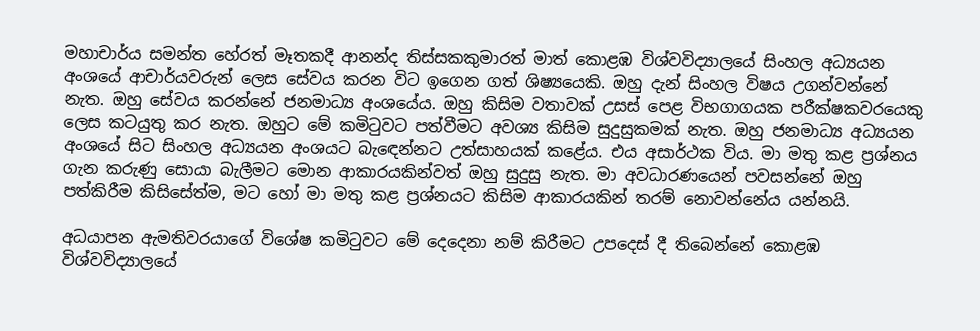මහාචාර්ය සමන්ත හේරත් මෑතකදී ආනන්ද තිස්සකකුමාරත් මාත් කොළඹ විශ්වවිද්‍යාලයේ සිංහල අධ්‍යයන අංශයේ ආචාර්යවරුන් ලෙස සේවය කරන විට ඉගෙන ගත් ශිෂ්‍යයෙකි. ඔහු දැන් සිංහල විෂය උගන්වන්නේ නැත. ඔහු සේවය කරන්නේ ජනමාධ්‍ය අංශයේය. ඔහු කිසිම වතාවක් උසස් පෙළ විභගාගයක පරීක්ෂකවරයෙකු ලෙස කටයුතු කර නැත. ඔහුට මේ කමිටුවට පත්වීමට අවශ්‍ය කිසිම සුදුසුකමක් නැත. ඔහු ජනමාධ්‍ය අධ්‍යයන අංශයේ සිට සිංහල අධ්‍යයන අංශයට බැඳෙන්නට උත්සාහයක් කළේය. එය අසාර්ථක විය. මා මතු කළ ප්‍රශ්නය ගැන කරුණු සොයා බැලීමට මොන ආකාරයකින්වත් ඔහු සුදුසු නැත. මා අවධාරණයෙන් පවසන්නේ ඔහු පත්කිරීම කිසිසේත්ම, මට හෝ මා මතු කළ ප්‍රශ්නයට කිසිම ආකාරයකින් තරම් නොවන්නේය යන්නයි.

අධයාපන ඇමතිවරයාගේ විශේෂ කමිටුවට මේ දෙදෙනා නම් කිරීමට උපදෙස් දී තිබෙන්නේ කොළඹ විශ්වවිද්‍යාලයේ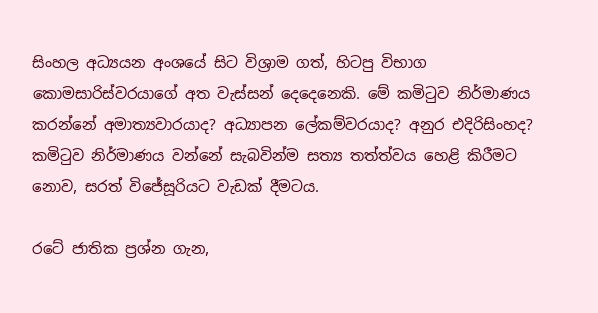සිංහල අධ්‍යයන අංශයේ සිට විශ්‍රාම ගත්, හිටපු විභාග කොමසාරිස්වරයාගේ අත වැස්සන් දෙදෙනෙකි. මේ කමිටුව නිර්මාණය කරන්නේ අමාත්‍යවාරයාද? අධ්‍යාපන ලේකම්වරයාද? අනුර එදිරිසිංහද? කමිටුව නිර්මාණය වන්නේ සැබවින්ම සත්‍ය තත්ත්වය හෙළි කිරීමට නොව, සරත් විජේසූරියට වැඩක් දීමටය.

රටේ ජාතික ප්‍රශ්න ගැන,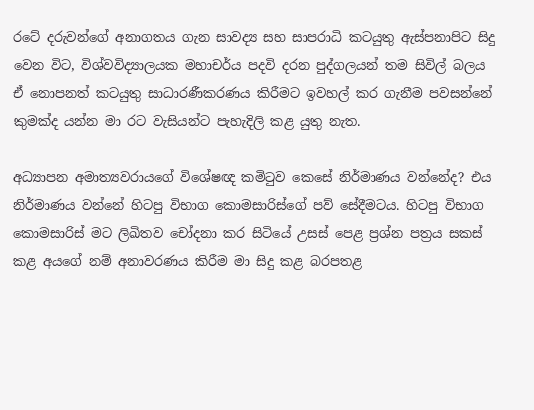රටේ දරුවන්ගේ අනාගතය ගැන සාවද්‍ය සහ සාපරාධි කටයුතු ඇස්පනාපිට සිදු වෙන විට, විශ්වවිද්‍යාලයක මහාචර්ය පදවි දරන පුද්ගලයන් තම සිවිල් බලය ඒ නොපනත් කටයුතු සාධාරණීකරණය කිරීමට ඉවහල් කර ගැනීම පවසන්නේ කුමක්ද යන්න මා රට වැසියන්ට පැහැදිලි කළ යුතු නැත.

අධ්‍යාපන අමාත්‍යවරායගේ විශේෂඥ කමිටුව කෙසේ නිර්මාණය වන්නේද? එය නිර්මාණය වන්නේ හිටපු විභාග කොමසාරිස්ගේ පව් සේදීමටය. හිටපු විභාග කොමසාරිස් මට ලිඛිතව චෝදනා කර සිටියේ උසස් පෙළ ප්‍රශ්න පත්‍රය සකස් කළ අයගේ නම් අනාවරණය කිරීම මා සිදු කළ බරපතළ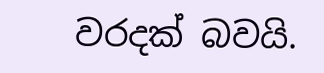වරදක් බවයි.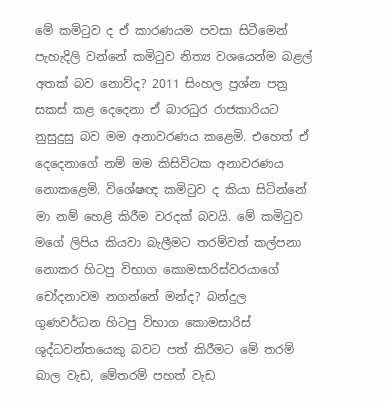මේ කමිටුව ද ඒ කාරණයම පවසා සිටීමෙන් පැහැදිලි වන්නේ කමිටුව නිත්‍ය වශයෙන්ම බළල් අතක් බව නොව්ද? 2011 සිංහල ප්‍රශ්න පත්‍ර සකස් කළ දෙදෙනා ඒ බාරධුර රාජකාරියට නුසුදුසු බව මම අනාවරණය කළෙමි. එහෙත් ඒ දෙදෙනාගේ නම් මම කිසිවිටක අනාවරණය නොකළෙමි. විශේෂඥ කමිටුව ද කියා සිටින්නේ මා නම් හෙළි කිරීම වරදක් බවයි. මේ කමිටුව මගේ ලිපිය කියවා බැලීමට තරම්වත් කල්පනා නොකර හිටපු විභාග කොමසාරිස්වරයාගේ චෝදනාවම නගන්නේ මන්ද? බන්දුල ගුණවර්ධන හිටපු විභාග කොමසාරිස් ශුද්ධවන්තයෙකු බවට පත් කිරීමට මේ තරම් බාල වැඩ, මේතරම් පහත් වැඩ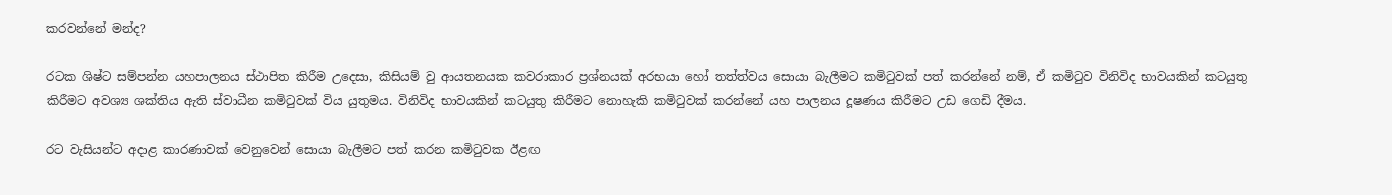කරවන්නේ මන්ද?

රටක ශිෂ්ට සම්පන්න යහපාලනය ස්ථාපිත කිරීම උදෙසා, කිසියම් වු ආයතනයක කවරාකාර ප්‍රශ්නයක් අරභයා හෝ තත්ත්වය සොයා බැලීමට කමිටුවක් පත් කරන්නේ නම්, ඒ කමිටුව විනිවිද භාවයකින් කටයුතු කිරීමට අවශ්‍ය ශක්තිය ඇති ස්වාධීන කමිටුවක් විය යුතුමය. විනිවිද භාවයකින් කටයුතු කිරීමට නොහැකි කමිටුවක් කරන්නේ යහ පාලනය දූෂණය කිරීමට උඩ ගෙඩි දීමය.

රට වැසියන්ට අදාළ කාරණාවක් වෙනුවෙන් සොයා බැලීමට පත් කරන කමිටුවක ඊළඟ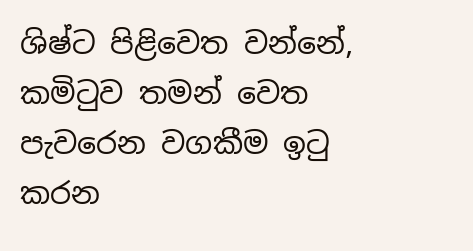ශිෂ්ට පිළිවෙත වන්නේ, කමිටුව තමන් වෙත පැවරෙන වගකීම ඉටු කරන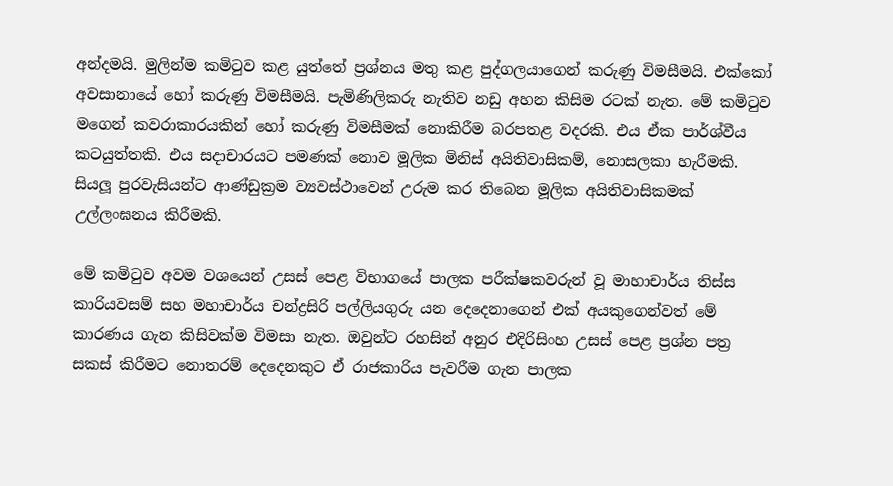අන්දමයි. මුලින්ම කමිටුව කළ යුත්තේ ප්‍රශ්නය මතු කළ පුද්ගලයාගෙන් කරුණු විමසීමයි. එක්කෝ අවසානායේ හෝ කරුණු විමසීමයි. පැමිණිලිකරු නැතිව නඩු අහන කිසිම රටක් නැත. මේ කමිටුව මගෙන් කවරාකාරයකින් හෝ කරුණු විමසීමක් නොකිරීම බරපතළ වදරකි. එය ඒක පාර්ශ්වීය කටයුත්තකි. එය සදාචාරයට පමණක් නොව මූලික මිනිස් අයිතිවාසිකම්, නොසලකා හැරීමකි. සියලූ පුරවැසියන්ට ආණ්ඩුක්‍රම ව්‍යවස්ථාවෙන් උරුම කර තිබෙන මූලික අයිතිවාසිකමක් උල්ලංඝනය කිරීමකි.

මේ කමිටුව අවම වශයෙන් උසස් පෙළ විභාගයේ පාලක පරීක්ෂකවරුන් වූ මාහාචාර්ය තිස්ස කාරියවසම් සහ මහාචාර්ය චන්ද්‍රසිරි පල්ලියගුරු යන දෙදෙනාගෙන් එක් අයකුගෙන්වත් මේ කාරණය ගැන කිසිවක්ම විමසා නැත. ඔවුන්ට රහසින් අනුර එදිරිසිංහ උසස් පෙළ ප්‍රශ්න පත්‍ර සකස් කිරීමට නොතරම් දෙදෙනකුට ඒ රාජකාරිය පැවරීම ගැන පාලක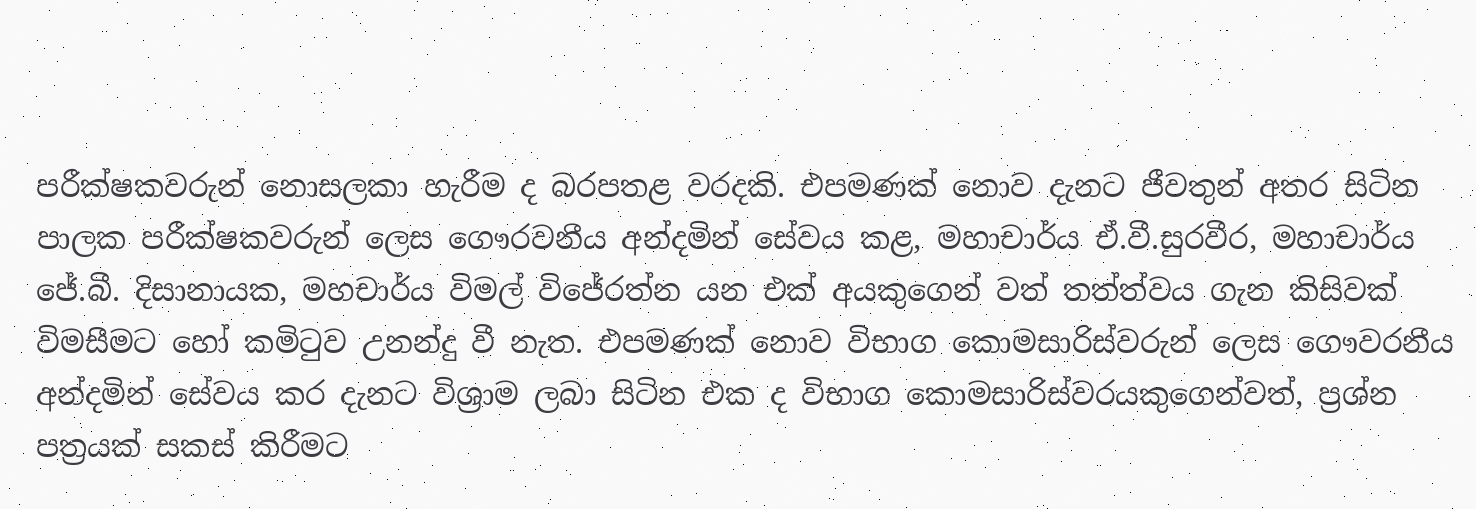පරීක්ෂකවරුන් නොසලකා හැරීම ද බරපතළ වරදකි. එපමණක් නොව දැනට ජීවතුන් අතර සිටින පාලක පරීක්ෂකවරුන් ලෙස ගෞරවනීය අන්දමින් සේවය කළ, මහාචාර්ය ඒ.වී.සුරවීර, මහාචාර්ය ජේ.බී. දිසානායක, මහචාර්ය විමල් විජේරත්න යන එක් අයකුගෙන් වත් තත්ත්වය ගැන කිසිවක් විමසීමට හෝ කමිටුව උනන්දු වී නැත. එපමණක් නොව විභාග කොමසාරිස්වරුන් ලෙස ගෞවරනීය අන්දමින් සේවය කර දැනට විශ්‍රාම ලබා සිටින එක ද විභාග කොමසාරිස්වරයකුගෙන්වත්, ප්‍රශ්න පත්‍රයක් සකස් කිරීමට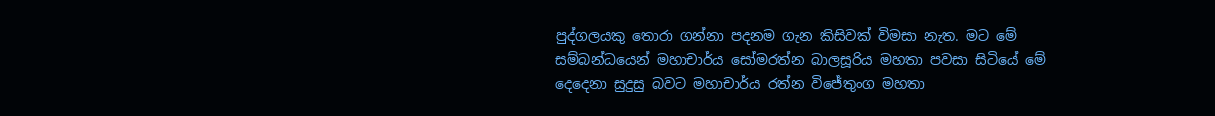පුද්ගලයකු තොරා ගන්නා පදනම ගැන කිසිවක් විමසා නැත. මට මේ සම්බන්ධයෙන් මහාචාර්ය සෝමරත්න බාලසූරිය මහතා පවසා සිටියේ මේ දෙදෙනා සුදුසු බවට මහාචාර්ය රත්න විජේතුංග මහතා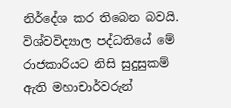නිර්දේශ කර තිබෙන බවයි. විශ්වවිද්‍යාල පද්ධතියේ මේ රාජකාරියට නිසි සුදුසුකම් ඇති මහාචාර්වරුන්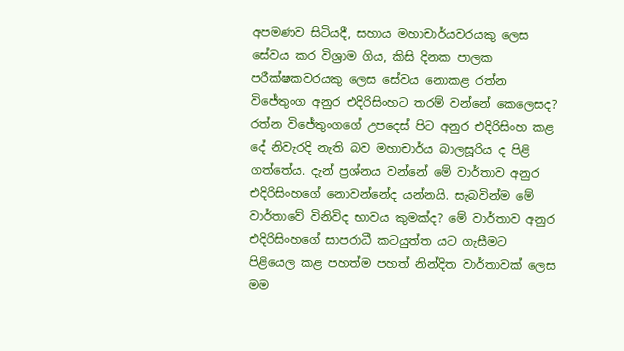අපමණව සිටියදී, සහාය මහාචාර්යවරයකු ලෙස සේවය කර විශ්‍රාම ගිය, කිසි දිනක පාලක පරීක්ෂකවරයකු ලෙස සේවය නොකළ රත්න විජේතුංග අනුර එදිරිසිංහට තරම් වන්නේ කෙලෙසද? රත්න විජේතුංගගේ උපදෙස් පිට අනුර එදිරිසිංහ කළ දේ නිවැරදි නැති බව මහාචාර්ය බාලසූරිය ද පිළි ගත්තේය. දැන් ප්‍රශ්නය වන්නේ මේ වාර්තාව අනුර එදිරිසිංහගේ නොවන්නේද යන්නයි. සැබවින්ම මේ වාර්තාවේ විනිවිද භාවය කුමක්ද? මේ වාර්තාව අනුර එදිරිසිංහගේ සාපරාධී කටයුත්ත යට ගැසීමට පිළියෙල කළ පහත්ම පහත් නින්දිත වාර්තාවක් ලෙස මම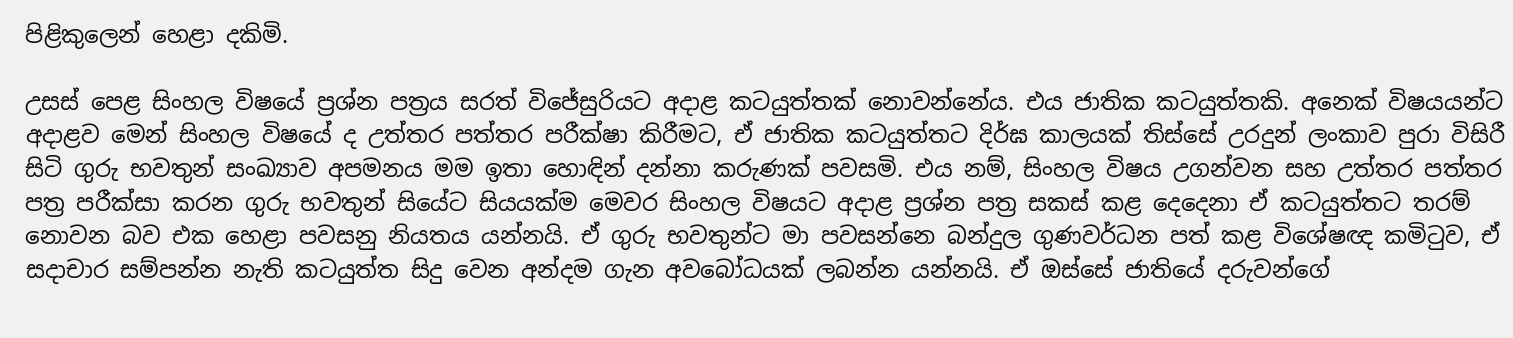පිළිකුලෙන් හෙළා දකිමි.

උසස් පෙළ සිංහල විෂයේ ප්‍රශ්න පත්‍රය සරත් විජේසුරියට අදාළ කටයුත්තක් නොවන්නේය. එය ජාතික කටයුත්තකි. අනෙක් විෂයයන්ට අදාළව මෙන් සිංහල විෂයේ ද උත්තර පත්තර පරීක්ෂා කිරීමට, ඒ ජාතික කටයුත්තට දිර්ඝ කාලයක් තිස්සේ උරදුන් ලංකාව පුරා විසිරී සිටි ගුරු භවතුන් සංඛ්‍යාව අපමනය මම ඉතා හොඳින් දන්නා කරුණක් පවසමි. එය නම්, සිංහල විෂය උගන්වන සහ උත්තර පත්තර පත්‍ර පරීක්සා කරන ගුරු භවතුන් සියේට සියයක්ම මෙවර සිංහල විෂයට අදාළ ප්‍රශ්න පත්‍ර සකස් කළ දෙදෙනා ඒ කටයුත්තට තරම් නොවන බව එක හෙළා පවසනු නියතය යන්නයි. ඒ ගුරු භවතුන්ට මා පවසන්නෙ බන්දුල ගුණවර්ධන පත් කළ විශේෂඥ කමිටුව, ඒ සදාචාර සම්පන්න නැති කටයුත්ත සිදු වෙන අන්දම ගැන අවබෝධයක් ලබන්න යන්නයි. ඒ ඔස්සේ ජාතියේ දරුවන්ගේ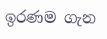ඉරණම ගැන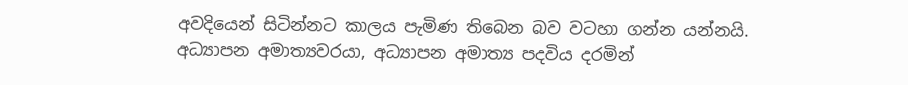අවදියෙන් සිටින්නට කාලය පැමිණ තිබෙන බව වටහා ගන්න යන්නයි. අධ්‍යාපන අමාත්‍යවරයා, අධ්‍යාපන අමාත්‍ය පදවිය දරමින්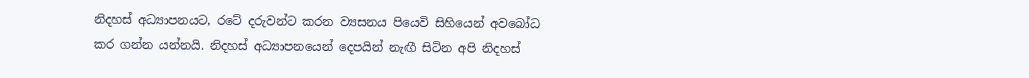නිදහස් අධ්‍යාපනයට, රටේ දරුවන්ට කරන ව්‍යසනය පියෙවි සිහියෙන් අවබෝධ කර ගන්න යන්නයි. නිදහස් අධ්‍යාපනයෙන් දෙපයින් නැඟී සිටින අපි නිදහස්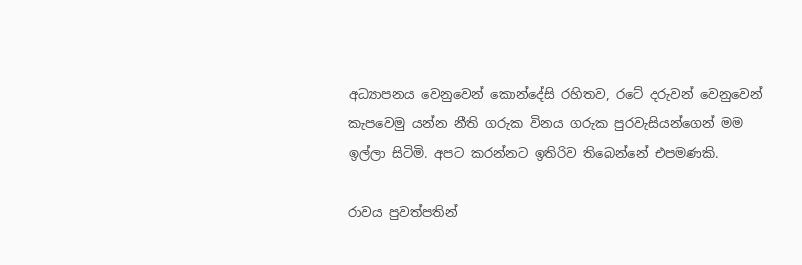අධ්‍යාපනය වෙනුවෙන් කොන්දේසි රහිතව, රටේ දරුවන් වෙනුවෙන් කැපවෙමු යන්න නීති ගරුක විනය ගරුක පුරවැසියන්ගෙන් මම ඉල්ලා සිටිමි. අපට කරන්නට ඉතිරිව තිබෙන්නේ එපමණකි.

රාවය පුවත්පතින්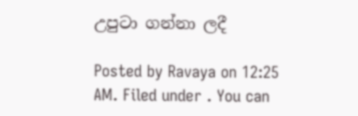උපුටා ගන්නා ලදී

Posted by Ravaya on 12:25 AM. Filed under . You can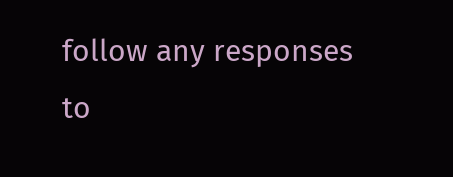follow any responses to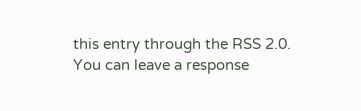this entry through the RSS 2.0. You can leave a response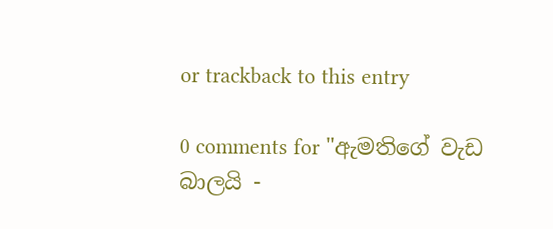or trackback to this entry

0 comments for "ඇමතිගේ වැඩ බාලයි -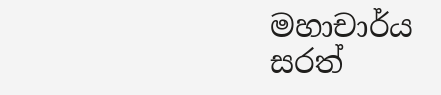මහාචාර්ය සරත්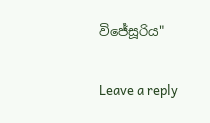විජේසූරිය"

Leave a reply